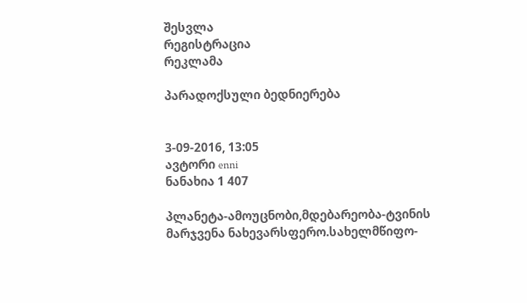შესვლა
რეგისტრაცია
რეკლამა

პარადოქსული ბედნიერება


3-09-2016, 13:05
ავტორი enni
ნანახია 1 407

პლანეტა-ამოუცნობი,მდებარეობა-ტვინის მარჯვენა ნახევარსფერო.სახელმწიფო-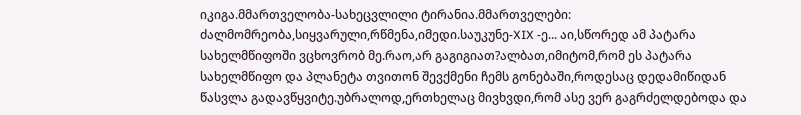იკიგა.მმართველობა-სახეცვლილი ტირანია.მმართველები: ძალმომრეობა,სიყვარული,რწმენა,იმედი.საუკუნე-XIX -ე... აი,სწორედ ამ პატარა სახელმწიფოში ვცხოვრობ მე.რაო,არ გაგიგიათ?ალბათ,იმიტომ,რომ ეს პატარა სახელმწიფო და პლანეტა თვითონ შევქმენი ჩემს გონებაში,როდესაც დედამიწიდან წასვლა გადავწყვიტე.უბრალოდ,ერთხელაც მივხვდი,რომ ასე ვერ გაგრძელდებოდა და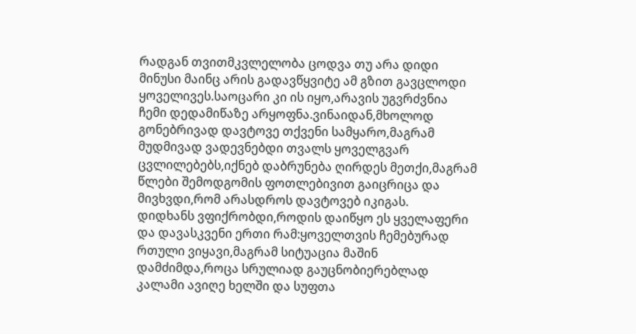რადგან თვითმკვლელობა ცოდვა თუ არა დიდი მინუსი მაინც არის გადავწყვიტე ამ გზით გავცლოდი ყოველივეს.საოცარი კი ის იყო,არავის უგვრძვნია ჩემი დედამიწაზე არყოფნა.ვინაიდან,მხოლოდ გონებრივად დავტოვე თქვენი სამყარო,მაგრამ მუდმივად ვადევნებდი თვალს ყოველგვარ ცვლილებებს,იქნებ დაბრუნება ღირდეს მეთქი,მაგრამ წლები შემოდგომის ფოთლებივით გაიცრიცა და მივხვდი,რომ არასდროს დავტოვებ იკიგას.
დიდხანს ვფიქრობდი,როდის დაიწყო ეს ყველაფერი და დავასკვენი ერთი რამ:ყოველთვის ჩემებურად რთული ვიყავი,მაგრამ სიტუაცია მაშინ დამძიმდა,როცა სრულიად გაუცნობიერებლად კალამი ავიღე ხელში და სუფთა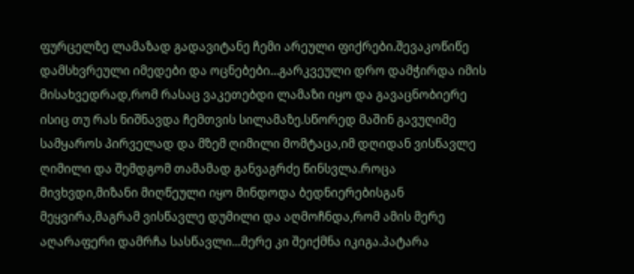ფურცელზე ლამაზად გადავიტანე ჩემი არეული ფიქრები.შევაკოწიწე დამსხვრეული იმედები და ოცნებები...გარკვეული დრო დამჭირდა იმის მისახვედრად,რომ რასაც ვაკეთებდი ლამაზი იყო და გავაცნობიერე ისიც თუ რას ნიშნავდა ჩემთვის სილამაზე.სწორედ მაშინ გავუღიმე სამყაროს პირველად და მზემ ღიმილი მომტაცა,იმ დღიდან ვისწავლე ღიმილი და შემდგომ თამამად განვაგრძე წინსვლა.როცა მივხვდი,მიზანი მიღწეული იყო მინდოდა ბედნიერებისგან მეყვირა,მაგრამ ვისწავლე დუმილი და აღმოჩნდა,რომ ამის მერე აღარაფერი დამრჩა სასწავლი...მერე კი შეიქმნა იკიგა.პატარა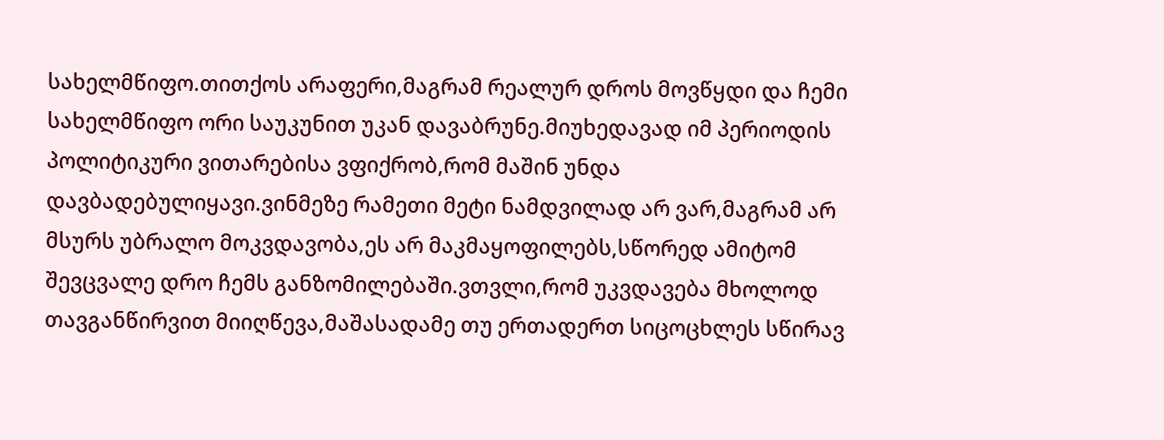სახელმწიფო.თითქოს არაფერი,მაგრამ რეალურ დროს მოვწყდი და ჩემი სახელმწიფო ორი საუკუნით უკან დავაბრუნე.მიუხედავად იმ პერიოდის პოლიტიკური ვითარებისა ვფიქრობ,რომ მაშინ უნდა დავბადებულიყავი.ვინმეზე რამეთი მეტი ნამდვილად არ ვარ,მაგრამ არ მსურს უბრალო მოკვდავობა,ეს არ მაკმაყოფილებს,სწორედ ამიტომ შევცვალე დრო ჩემს განზომილებაში.ვთვლი,რომ უკვდავება მხოლოდ თავგანწირვით მიიღწევა,მაშასადამე თუ ერთადერთ სიცოცხლეს სწირავ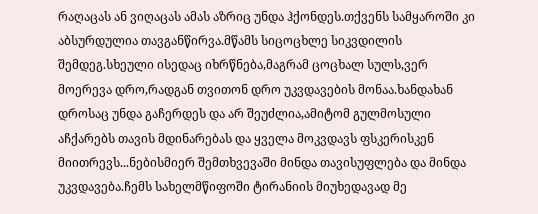რაღაცას ან ვიღაცას ამას აზრიც უნდა ჰქონდეს.თქვენს სამყაროში კი აბსურდულია თავგანწირვა.მწამს სიცოცხლე სიკვდილის შემდეგ.სხეული ისედაც იხრწნება,მაგრამ ცოცხალ სულს,ვერ მოერევა დრო,რადგან თვითონ დრო უკვდავების მონაა.ხანდახან დროსაც უნდა გაჩერდეს და არ შეუძლია,ამიტომ გულმოსული აჩქარებს თავის მდინარებას და ყველა მოკვდავს ფსკერისკენ მიითრევს...ნებისმიერ შემთხვევაში მინდა თავისუფლება და მინდა უკვდავება.ჩემს სახელმწიფოში ტირანიის მიუხედავად მე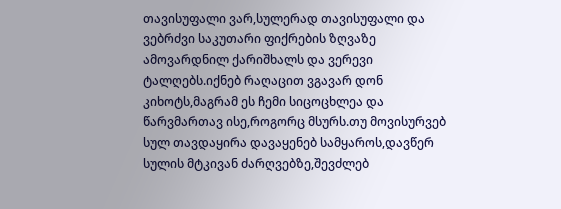თავისუფალი ვარ,სულერად თავისუფალი და ვებრძვი საკუთარი ფიქრების ზღვაზე ამოვარდნილ ქარიშხალს და ვერევი ტალღებს.იქნებ რაღაცით ვგავარ დონ კიხოტს,მაგრამ ეს ჩემი სიცოცხლეა და წარვმართავ ისე,როგორც მსურს.თუ მოვისურვებ სულ თავდაყირა დავაყენებ სამყაროს,დავწერ სულის მტკივან ძარღვებზე,შევძლებ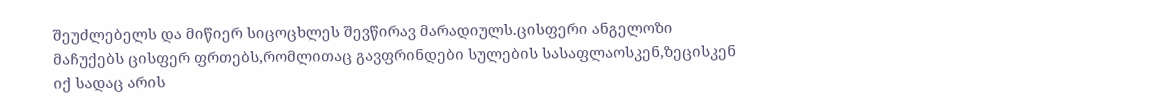შეუძლებელს და მიწიერ სიცოცხლეს შევწირავ მარადიულს.ცისფერი ანგელოზი მაჩუქებს ცისფერ ფრთებს,რომლითაც გავფრინდები სულების სასაფლაოსკენ,ზეცისკენ იქ სადაც არის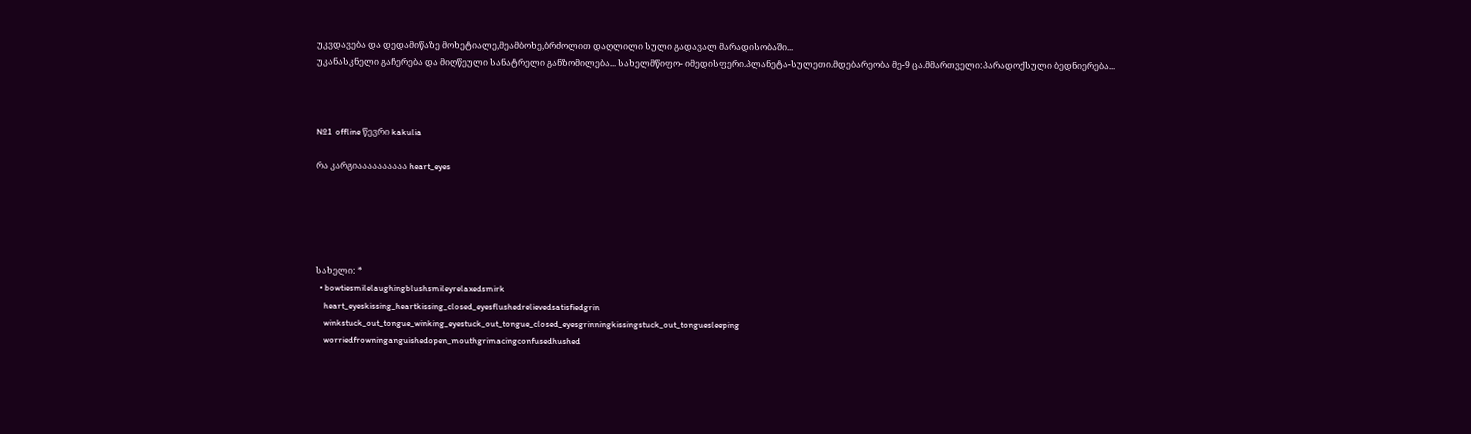უკვდავება და დედამიწაზე მოხეტიალე,მეამბოხე,ბრძოლით დაღლილი სული გადავალ მარადისობაში...
უკანასკნელი გაჩერება და მიღწეული სანატრელი განზომილება... სახელმწიფო- იმედისფერი.პლანეტა-სულეთი.მდებარეობა მე-9 ცა.მმართველი:პარადოქსული ბედნიერება...



№1  offline წევრი kakulia

რა კარგიაააააააააა heart_eyes





სახელი: *
  • bowtiesmilelaughingblushsmileyrelaxedsmirk
    heart_eyeskissing_heartkissing_closed_eyesflushedrelievedsatisfiedgrin
    winkstuck_out_tongue_winking_eyestuck_out_tongue_closed_eyesgrinningkissingstuck_out_tonguesleeping
    worriedfrowninganguishedopen_mouthgrimacingconfusedhushed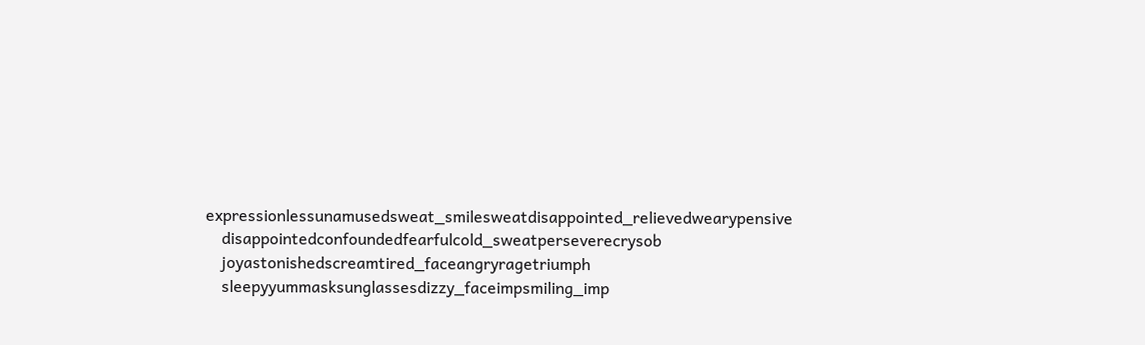expressionlessunamusedsweat_smilesweatdisappointed_relievedwearypensive
    disappointedconfoundedfearfulcold_sweatperseverecrysob
    joyastonishedscreamtired_faceangryragetriumph
    sleepyyummasksunglassesdizzy_faceimpsmiling_imp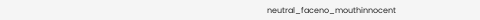neutral_faceno_mouthinnocent